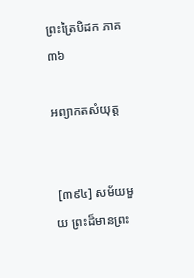ព្រះត្រៃបិដក ភាគ ៣៦

អព្យាកតសំយុត្ត


 [៣៩៤] សម័យមួយ ព្រះដ៏មានព្រះ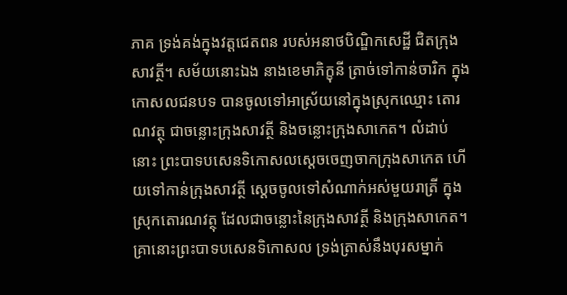ភាគ ទ្រង់គង់ក្នុងវត្តជេតពន របស់អនាថបិណ្ឌិកសេដ្ឋី ជិតក្រុងសាវត្ថី។ សម័យនោះឯង នាងខេមាភិក្ខុនី ត្រាច់ទៅកាន់ចារិក ក្នុងកោសលជនបទ បានចូលទៅអាស្រ័យនៅក្នុងស្រុកឈ្មោះ តោរណវត្ថុ ជាចន្លោះក្រុងសាវត្ថី និងចន្លោះក្រុងសាកេត។ លំដាប់នោះ ព្រះបាទបសេនទិកោសលស្តេចចេញចាកក្រុងសាកេត ហើយទៅកាន់ក្រុងសាវត្ថី ស្តេចចូលទៅសំណាក់អស់មួយរាត្រី ក្នុងស្រុកតោរណវត្ថុ ដែលជាចន្លោះនៃក្រុងសាវត្ថី និងក្រុងសាកេត។ គ្រានោះព្រះបាទបសេនទិកោសល ទ្រង់ត្រាស់នឹងបុរសម្នាក់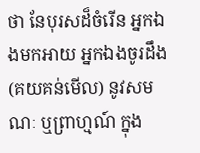ថា នែបុរសដ៏ចំរើន អ្នកឯងមកអាយ អ្នកឯងចូរដឹង (គយគន់មើល) នូវសមណៈ ឬព្រាហ្មណ៍ ក្នុង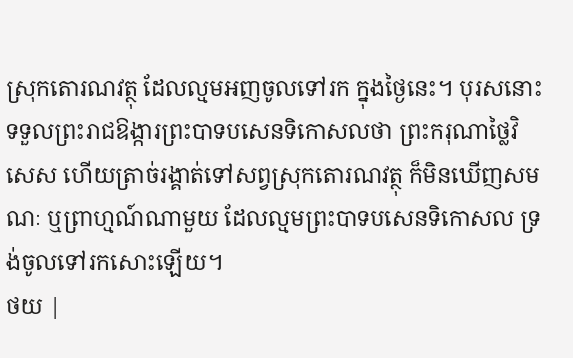ស្រុកតោរណវត្ថុ ដែលល្មមអញចូលទៅរក ក្នុងថ្ងៃនេះ។ បុរសនោះ ទទួលព្រះរាជឱង្ការព្រះបាទបសេនទិកោសលថា ព្រះករុណាថ្លៃវិសេស ហើយត្រាច់រង្គាត់ទៅសព្វស្រុកតោរណវត្ថុ ក៏មិនឃើញសមណៈ ឬព្រាហ្មណ៍ណាមួយ ដែលល្មមព្រះបាទបសេនទិកោសល ទ្រង់ចូលទៅរកសោះឡើយ។
ថយ |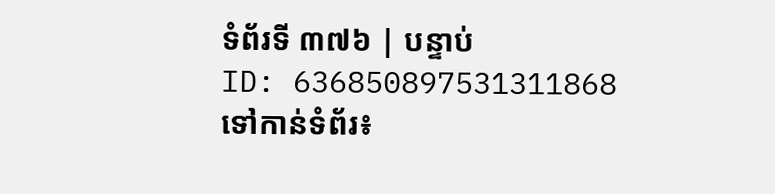ទំព័រទី ៣៧៦ | បន្ទាប់
ID: 636850897531311868
ទៅកាន់ទំព័រ៖